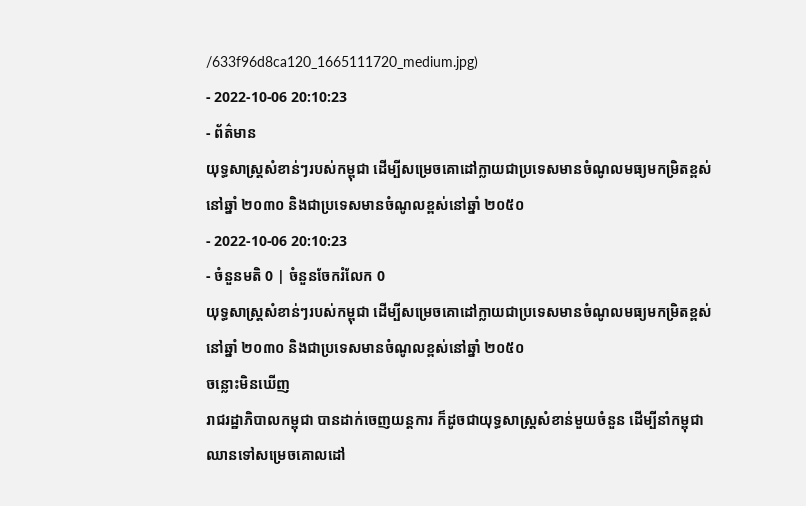/633f96d8ca120_1665111720_medium.jpg)
- 2022-10-06 20:10:23
- ព័ត៌មាន
យុទ្ធសាស្ត្រសំខាន់ៗរបស់កម្ពុជា ដើម្បីសម្រេចគោដៅក្លាយជាប្រទេសមានចំណូលមធ្យមកម្រិតខ្ពស់នៅឆ្នាំ ២០៣០ និងជាប្រទេសមានចំណូលខ្ពស់នៅឆ្នាំ ២០៥០
- 2022-10-06 20:10:23
- ចំនួនមតិ 0 | ចំនួនចែករំលែក 0
យុទ្ធសាស្ត្រសំខាន់ៗរបស់កម្ពុជា ដើម្បីសម្រេចគោដៅក្លាយជាប្រទេសមានចំណូលមធ្យមកម្រិតខ្ពស់នៅឆ្នាំ ២០៣០ និងជាប្រទេសមានចំណូលខ្ពស់នៅឆ្នាំ ២០៥០
ចន្លោះមិនឃើញ
រាជរដ្ឋាភិបាលកម្ពុជា បានដាក់ចេញយន្តការ ក៏ដូចជាយុទ្ធសាស្ត្រសំខាន់មួយចំនួន ដើម្បីនាំកម្ពុជាឈានទៅសម្រេចគោលដៅ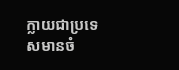ក្លាយជាប្រទេសមានចំ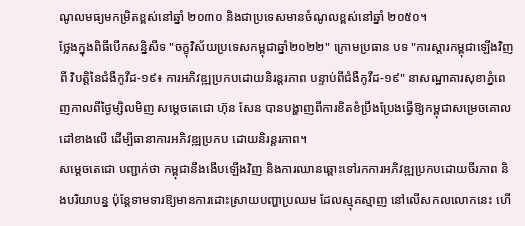ណូលមធ្យមកម្រិតខ្ពស់នៅឆ្នាំ ២០៣០ និងជាប្រទេសមានចំណូលខ្ពស់នៅឆ្នាំ ២០៥០។
ថ្លែងក្នុងពិធីបើកសន្និសីទ "ចក្ខុវិស័យប្រទេសកម្ពុជាឆ្នាំ២០២២" ក្រោមប្រធាន បទ "ការស្ដារកម្ពុជាឡើងវិញពី វិបត្តិនៃជំងឺកូវីដ-១៩៖ ការអភិវឌ្ឍប្រកបដោយនិរន្តរភាព បន្ទាប់ពីជំងឺកូវីដ-១៩" នាសណ្ឋាគារសុខាភ្នំពេញកាលពីថ្ងៃម្សិលមិញ សម្តេចតេជោ ហ៊ុន សែន បានបង្ហាញពីការខិតខំប្រឹងប្រែងធ្វើឱ្យកម្ពុជាសម្រេចគោលដៅខាងលើ ដើម្បីធានាការអភិវឌ្ឍប្រកប ដោយនិរន្តរភាព។
សម្តេចតេជោ បញ្ជាក់ថា កម្ពុជានឹងងើបឡើងវិញ និងការឈានឆ្ពោះទៅរកការអភិវឌ្ឍប្រកបដោយចីរភាព និងបរិយាបន្ន ប៉ុន្តែទាមទារឱ្យមានការដោះស្រាយបញ្ហាប្រឈម ដែលស្មុគស្មាញ នៅលើសកលលោកនេះ ហើ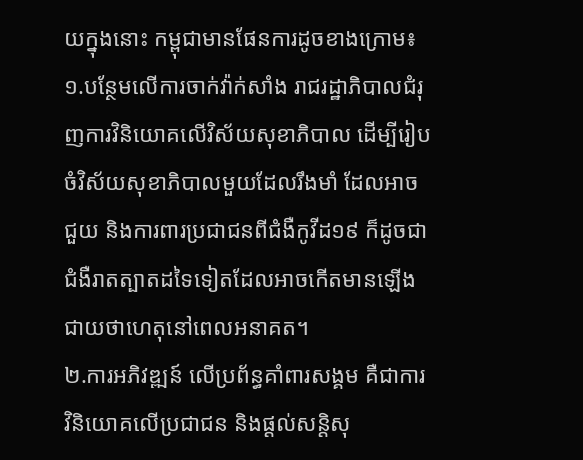យក្នុងនោះ កម្ពុជាមានផែនការដូចខាងក្រោម៖
១.បន្ថែមលើការចាក់វ៉ាក់សាំង រាជរដ្ឋាភិបាលជំរុញការវិនិយោគលើវិស័យសុខាភិបាល ដើម្បីរៀបចំវិស័យសុខាភិបាលមួយដែលរឹងមាំ ដែលអាចជួយ និងការពារប្រជាជនពីជំងឺកូវីដ១៩ ក៏ដូចជាជំងឺរាតត្បាតដទៃទៀតដែលអាចកើតមានឡើងជាយថាហេតុនៅពេលអនាគត។
២.ការអភិវឌ្ឍន៍ លើប្រព័ន្ធគាំពារសង្គម គឺជាការវិនិយោគលើប្រជាជន និងផ្ដល់សន្តិសុ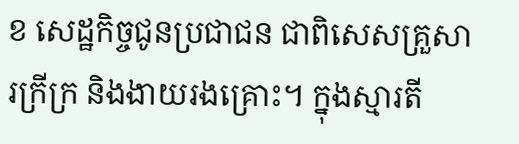ខ សេដ្ឋកិច្ចជូនប្រជាជន ជាពិសេសគ្រួសារក្រីក្រ និងងាយរងគ្រោះ។ ក្នុងស្មារតី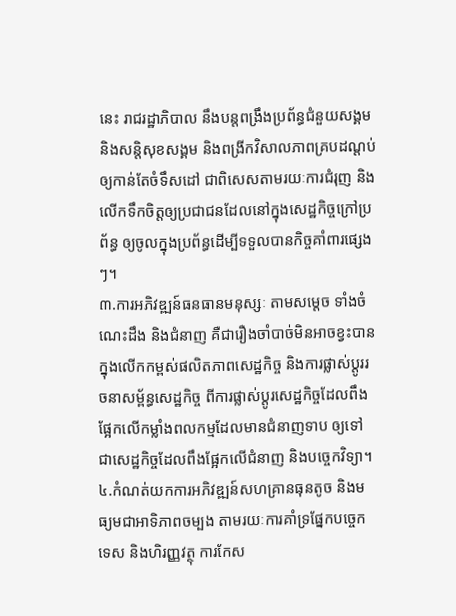នេះ រាជរដ្ឋាភិបាល នឹងបន្តពង្រឹងប្រព័ន្ធជំនួយសង្គម និងសន្តិសុខសង្គម និងពង្រីកវិសាលភាពគ្របដណ្ដប់ឲ្យកាន់តែចំទឹសដៅ ជាពិសេសតាមរយៈការជំរុញ និងលើកទឹកចិត្តឲ្យប្រជាជនដែលនៅក្នុងសេដ្ឋកិច្ចក្រៅប្រព័ន្ធ ឲ្យចូលក្នុងប្រព័ន្ធដើម្បីទទួលបានកិច្ចគាំពារផ្សេងៗ។
៣.ការអភិវឌ្ឍន៍ធនធានមនុស្សៈ តាមសម្ដេច ទាំងចំណេះដឹង និងជំនាញ គឺជារឿងចាំបាច់មិនអាចខ្វះបាន ក្នុងលើកកម្ពស់ផលិតភាពសេដ្ឋកិច្ច និងការផ្លាស់ប្ដូររចនាសម្ព័ន្ធសេដ្ឋកិច្ច ពីការផ្លាស់ប្ដូរសេដ្ឋកិច្ចដែលពឹងផ្អែកលើកម្លាំងពលកម្មដែលមានជំនាញទាប ឲ្យទៅជាសេដ្ឋកិច្ចដែលពឹងផ្អែកលើជំនាញ និងបច្ចេកវិទ្យា។
៤.កំណត់យកការអភិវឌ្ឍន៍សហគ្រានធុនតូច និងមធ្យមជាអាទិភាពចម្បង តាមរយៈការគាំទ្រផ្នែកបច្ចេកទេស និងហិរញ្ញវត្ថុ ការកែស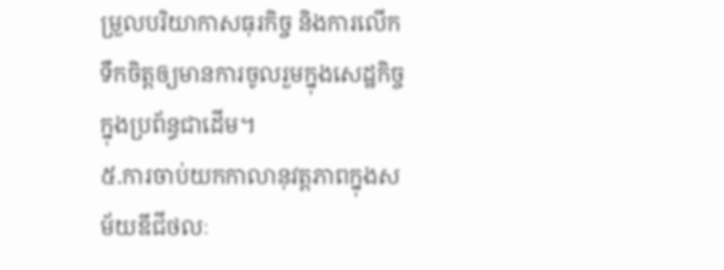ម្រួលបរិយាកាសធុរកិច្ច និងការលើកទឹកចិត្តឲ្យមានការចូលរួមក្នុងសេដ្ឋកិច្ចក្នុងប្រព័ន្ធជាដើម។
៥.ការចាប់យកកាលានុវត្តភាពក្នុងសម័យឌីជីថលៈ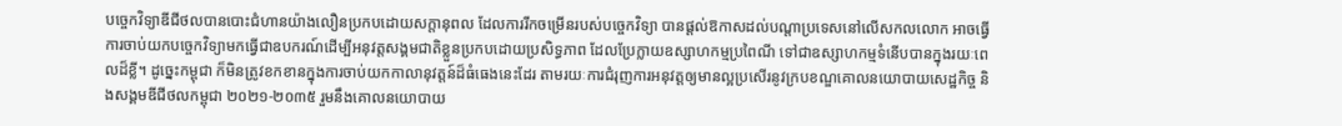បច្ចេកវិទ្យាឌីជីថលបានបោះជំហានយ៉ាងលឿនប្រកបដោយសក្ដានុពល ដែលការរីកចម្រើនរបស់បច្ចេកវិទ្យា បានផ្ដល់ឱកាសដល់បណ្ដាប្រទេសនៅលើសកលលោក អាចធ្វើការចាប់យកបច្ចេកវិទ្យាមកធ្វើជាឧបករណ៍ដើម្បីអនុវត្តសង្គមជាតិខ្លួនប្រកបដោយប្រសិទ្ធភាព ដែលប្រែក្លាយឧស្សាហកម្មប្រពៃណី ទៅជាឧស្សាហកម្មទំនើបបានក្នុងរយៈពេលដ៏ខ្លី។ ដូច្នេះកម្ពុជា ក៏មិនត្រូវខកខានក្នុងការចាប់យកកាលានុវត្តន៍ដ៏ធំធេងនេះដែរ តាមរយៈការជំរុញការអនុវត្តឲ្យមានល្អប្រសើរនូវក្របខណ្ឌគោលនយោបាយសេដ្ឋកិច្ច និងសង្គមឌីជីថលកម្ពុជា ២០២១-២០៣៥ រួមនឹងគោលនយោបាយ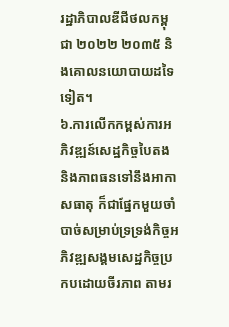រដ្ឋាភិបាលឌីជីថលកម្ពុជា ២០២២ ២០៣៥ និងគោលនយោបាយដទៃទៀត។
៦.ការលើកកម្ពស់ការអភិវឌ្ឍន៍សេដ្ឋកិច្ចបៃតង និងភាពធនទៅនឹងអាកាសធាតុ ក៏ជាផ្នែកមួយចាំបាច់សម្រាប់ទ្រទ្រង់កិច្ចអភិវឌ្ឍសង្គមសេដ្ឋកិច្ចប្រកបដោយចីរភាព តាមរ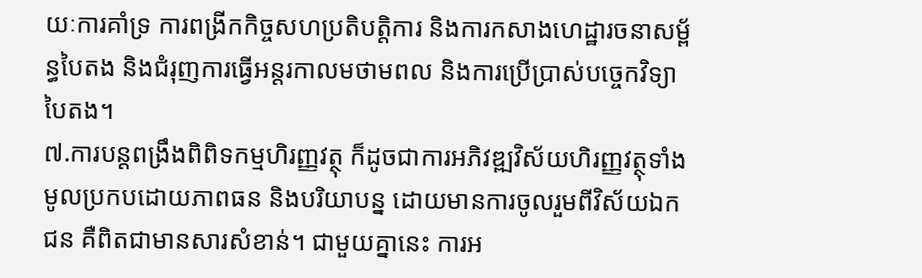យៈការគាំទ្រ ការពង្រីកកិច្ចសហប្រតិបត្តិការ និងការកសាងហេដ្ឋារចនាសម្ព័ន្ធបៃតង និងជំរុញការធ្វើអន្តរកាលមថាមពល និងការប្រើប្រាស់បច្ចេកវិទ្យាបៃតង។
៧.ការបន្តពង្រឹងពិពិទកម្មហិរញ្ញវត្ថុ ក៏ដូចជាការអភិវឌ្ឍវិស័យហិរញ្ញវត្ថុទាំងមូលប្រកបដោយភាពធន និងបរិយាបន្ន ដោយមានការចូលរួមពីវិស័យឯកជន គឺពិតជាមានសារសំខាន់។ ជាមួយគ្នានេះ ការអ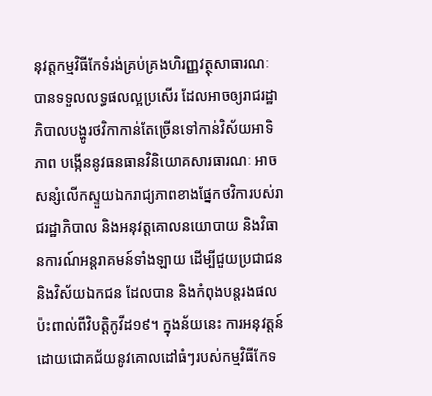នុវត្តកម្មវិធីកែទំរង់គ្រប់គ្រងហិរញ្ញវត្ថុសាធារណៈ បានទទួលលទ្ធផលល្អប្រសើរ ដែលអាចឲ្យរាជរដ្ឋាភិបាលបង្ហូរថវិកាកាន់តែច្រើនទៅកាន់វិស័យអាទិភាព បង្កើននូវធនធានវិនិយោគសារធារណៈ អាចសន្សំលើកស្ទួយឯករាជ្យភាពខាងផ្នែកថវិការបស់រាជរដ្ឋាភិបាល និងអនុវត្តគោលនយោបាយ និងវិធានការណ៍អន្តរាគមន៍ទាំងឡាយ ដើម្បីជួយប្រជាជន និងវិស័យឯកជន ដែលបាន និងកំពុងបន្តរងផលប៉ះពាល់ពីវិបត្តិកូវីដ១៩។ ក្នុងន័យនេះ ការអនុវត្តន៍ដោយជោគជ័យនូវគោលដៅធំៗរបស់កម្មវិធីកែទ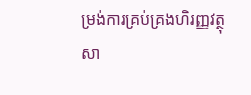ម្រង់ការគ្រប់គ្រងហិរញ្ញវត្ថុសា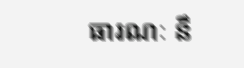ធារណៈ នឹ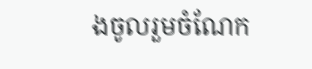ងចូលរួមចំណែក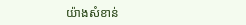យ៉ាងសំខាន់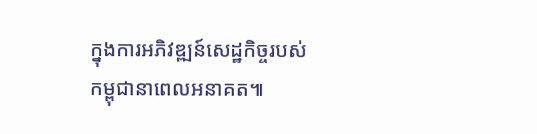ក្នុងការអភិវឌ្ឍន៍សេដ្ឋកិច្ចរបស់កម្ពុជានាពេលអនាគត៕